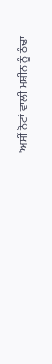'ਅਸੀਂ ਨੋਟਾਂ ਵਾਲੀ ਮਸ਼ੀਨ ਨੂੰ ਠੰਢਾ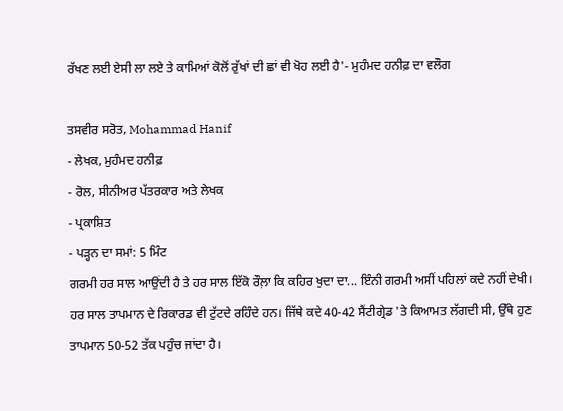ਰੱਖਣ ਲਈ ਏਸੀ ਲਾ ਲਏ ਤੇ ਕਾਮਿਆਂ ਕੋਲੋਂ ਰੁੱਖਾਂ ਦੀ ਛਾਂ ਵੀ ਖੋਹ ਲਈ ਹੈ'- ਮੁਹੰਮਦ ਹਨੀਫ਼ ਦਾ ਵਲੌਗ

ਤਸਵੀਰ ਸਰੋਤ, Mohammad Hanif
- ਲੇਖਕ, ਮੁਹੰਮਦ ਹਨੀਫ਼
- ਰੋਲ, ਸੀਨੀਅਰ ਪੱਤਰਕਾਰ ਅਤੇ ਲੇਖਕ
- ਪ੍ਰਕਾਸ਼ਿਤ
- ਪੜ੍ਹਨ ਦਾ ਸਮਾਂ: 5 ਮਿੰਟ
ਗਰਮੀ ਹਰ ਸਾਲ ਆਉਂਦੀ ਹੈ ਤੇ ਹਰ ਸਾਲ ਇੱਕੋ ਰੌਲ਼ਾ ਕਿ ਕਹਿਰ ਖੁਦਾ ਦਾ... ਇੰਨੀ ਗਰਮੀ ਅਸੀਂ ਪਹਿਲਾਂ ਕਦੇ ਨਹੀਂ ਦੇਖੀ।
ਹਰ ਸਾਲ ਤਾਪਮਾਨ ਦੇ ਰਿਕਾਰਡ ਵੀ ਟੁੱਟਦੇ ਰਹਿੰਦੇ ਹਨ। ਜਿੱਥੇ ਕਦੇ 40-42 ਸੈਂਟੀਗ੍ਰੇਡ 'ਤੇ ਕਿਆਮਤ ਲੱਗਦੀ ਸੀ, ਉੱਥੇ ਹੁਣ ਤਾਪਮਾਨ 50-52 ਤੱਕ ਪਹੁੰਚ ਜਾਂਦਾ ਹੈ।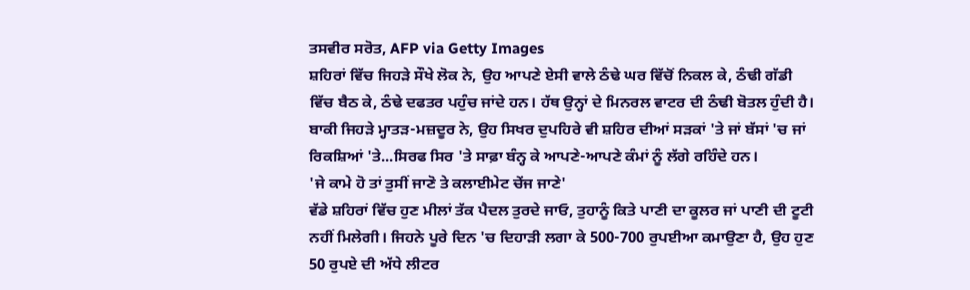ਤਸਵੀਰ ਸਰੋਤ, AFP via Getty Images
ਸ਼ਹਿਰਾਂ ਵਿੱਚ ਜਿਹੜੇ ਸੌਖੇ ਲੋਕ ਨੇ, ਉਹ ਆਪਣੇ ਏਸੀ ਵਾਲੇ ਠੰਢੇ ਘਰ ਵਿੱਚੋਂ ਨਿਕਲ ਕੇ, ਠੰਢੀ ਗੱਡੀ ਵਿੱਚ ਬੈਠ ਕੇ, ਠੰਢੇ ਦਫਤਰ ਪਹੁੰਚ ਜਾਂਦੇ ਹਨ। ਹੱਥ ਉਨ੍ਹਾਂ ਦੇ ਮਿਨਰਲ ਵਾਟਰ ਦੀ ਠੰਢੀ ਬੋਤਲ ਹੁੰਦੀ ਹੈ।
ਬਾਕੀ ਜਿਹੜੇ ਮ੍ਹਾਤੜ-ਮਜ਼ਦੂਰ ਨੇ, ਉਹ ਸਿਖਰ ਦੁਪਹਿਰੇ ਵੀ ਸ਼ਹਿਰ ਦੀਆਂ ਸੜਕਾਂ 'ਤੇ ਜਾਂ ਬੱਸਾਂ 'ਚ ਜਾਂ ਰਿਕਸ਼ਿਆਂ 'ਤੇ...ਸਿਰਫ ਸਿਰ 'ਤੇ ਸਾਫ਼ਾ ਬੰਨ੍ਹ ਕੇ ਆਪਣੇ-ਆਪਣੇ ਕੰਮਾਂ ਨੂੰ ਲੱਗੇ ਰਹਿੰਦੇ ਹਨ।
'ਜੇ ਕਾਮੇ ਹੋ ਤਾਂ ਤੁਸੀਂ ਜਾਣੋ ਤੇ ਕਲਾਈਮੇਟ ਚੇਂਜ ਜਾਣੇ'
ਵੱਡੇ ਸ਼ਹਿਰਾਂ ਵਿੱਚ ਹੁਣ ਮੀਲਾਂ ਤੱਕ ਪੈਦਲ ਤੁਰਦੇ ਜਾਓ, ਤੁਹਾਨੂੰ ਕਿਤੇ ਪਾਣੀ ਦਾ ਕੂਲਰ ਜਾਂ ਪਾਣੀ ਦੀ ਟੂਟੀ ਨਹੀਂ ਮਿਲੇਗੀ। ਜਿਹਨੇ ਪੂਰੇ ਦਿਨ 'ਚ ਦਿਹਾੜੀ ਲਗਾ ਕੇ 500-700 ਰੁਪਈਆ ਕਮਾਉਣਾ ਹੈ, ਉਹ ਹੁਣ 50 ਰੁਪਏ ਦੀ ਅੱਧੇ ਲੀਟਰ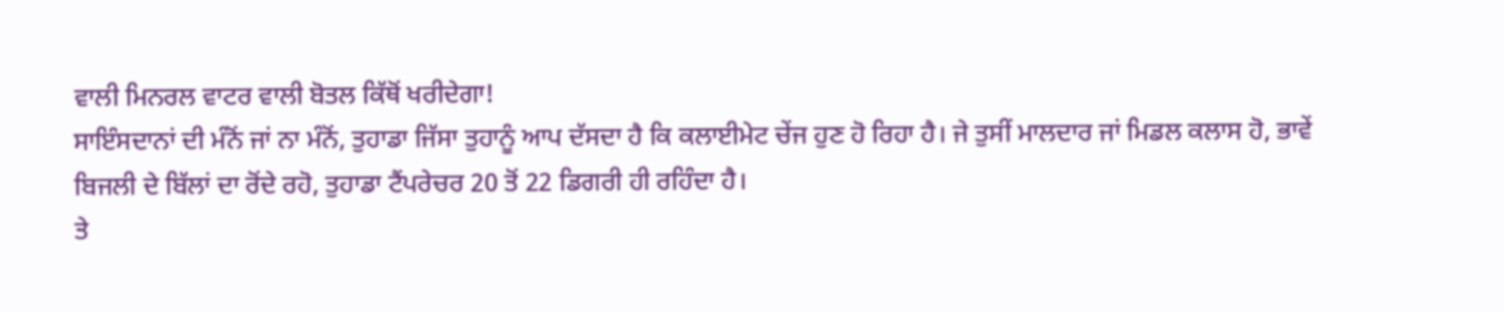ਵਾਲੀ ਮਿਨਰਲ ਵਾਟਰ ਵਾਲੀ ਬੋਤਲ ਕਿੱਥੋਂ ਖਰੀਦੇਗਾ!
ਸਾਇੰਸਦਾਨਾਂ ਦੀ ਮੰਨੋਂ ਜਾਂ ਨਾ ਮੰਨੋਂ, ਤੁਹਾਡਾ ਜਿੱਸਾ ਤੁਹਾਨੂੰ ਆਪ ਦੱਸਦਾ ਹੈ ਕਿ ਕਲਾਈਮੇਟ ਚੇਂਜ ਹੁਣ ਹੋ ਰਿਹਾ ਹੈ। ਜੇ ਤੁਸੀਂ ਮਾਲਦਾਰ ਜਾਂ ਮਿਡਲ ਕਲਾਸ ਹੋ, ਭਾਵੇਂ ਬਿਜਲੀ ਦੇ ਬਿੱਲਾਂ ਦਾ ਰੋਂਦੇ ਰਹੋ, ਤੁਹਾਡਾ ਟੈਂਪਰੇਚਰ 20 ਤੋਂ 22 ਡਿਗਰੀ ਹੀ ਰਹਿੰਦਾ ਹੈ।
ਤੇ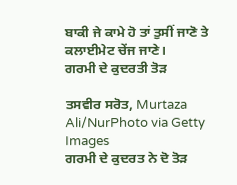ਬਾਕੀ ਜੇ ਕਾਮੇ ਹੋ ਤਾਂ ਤੁਸੀਂ ਜਾਣੋ ਤੇ ਕਲਾਈਮੇਟ ਚੇਂਜ ਜਾਣੇ।
ਗਰਮੀ ਦੇ ਕੁਦਰਤੀ ਤੋੜ

ਤਸਵੀਰ ਸਰੋਤ, Murtaza Ali/NurPhoto via Getty Images
ਗਰਮੀ ਦੇ ਕੁਦਰਤ ਨੇ ਦੋ ਤੋੜ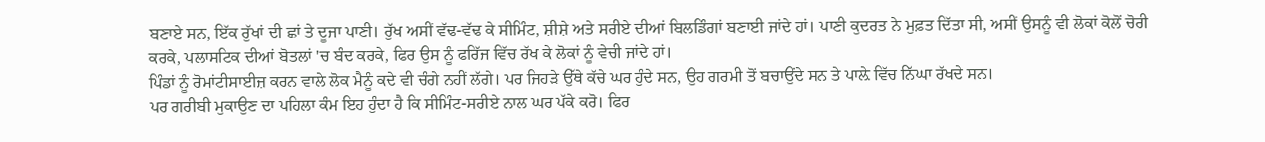ਬਣਾਏ ਸਨ, ਇੱਕ ਰੁੱਖਾਂ ਦੀ ਛਾਂ ਤੇ ਦੂਜਾ ਪਾਣੀ। ਰੁੱਖ ਅਸੀਂ ਵੱਢ-ਵੱਢ ਕੇ ਸੀਮਿੰਟ, ਸ਼ੀਸ਼ੇ ਅਤੇ ਸਰੀਏ ਦੀਆਂ ਬਿਲਡਿੰਗਾਂ ਬਣਾਈ ਜਾਂਦੇ ਹਾਂ। ਪਾਣੀ ਕੁਦਰਤ ਨੇ ਮੁਫ਼ਤ ਦਿੱਤਾ ਸੀ, ਅਸੀਂ ਉਸਨੂੰ ਵੀ ਲੋਕਾਂ ਕੋਲੋਂ ਚੋਰੀ ਕਰਕੇ, ਪਲਾਸਟਿਕ ਦੀਆਂ ਬੋਤਲਾਂ 'ਚ ਬੰਦ ਕਰਕੇ, ਫਿਰ ਉਸ ਨੂੰ ਫਰਿੱਜ ਵਿੱਚ ਰੱਖ ਕੇ ਲੋਕਾਂ ਨੂੰ ਵੇਚੀ ਜਾਂਦੇ ਹਾਂ।
ਪਿੰਡਾਂ ਨੂੰ ਰੋਮਾਂਟੀਸਾਈਜ਼ ਕਰਨ ਵਾਲੇ ਲੋਕ ਮੈਨੂੰ ਕਦੇ ਵੀ ਚੰਗੇ ਨਹੀਂ ਲੱਗੇ। ਪਰ ਜਿਹੜੇ ਉੱਥੇ ਕੱਚੇ ਘਰ ਹੁੰਦੇ ਸਨ, ਉਹ ਗਰਮੀ ਤੋਂ ਬਚਾਉਂਦੇ ਸਨ ਤੇ ਪਾਲ਼ੇ ਵਿੱਚ ਨਿੱਘਾ ਰੱਖਦੇ ਸਨ।
ਪਰ ਗਰੀਬੀ ਮੁਕਾਉਣ ਦਾ ਪਹਿਲਾ ਕੰਮ ਇਹ ਹੁੰਦਾ ਹੈ ਕਿ ਸੀਮਿੰਟ-ਸਰੀਏ ਨਾਲ ਘਰ ਪੱਕੇ ਕਰੋ। ਫਿਰ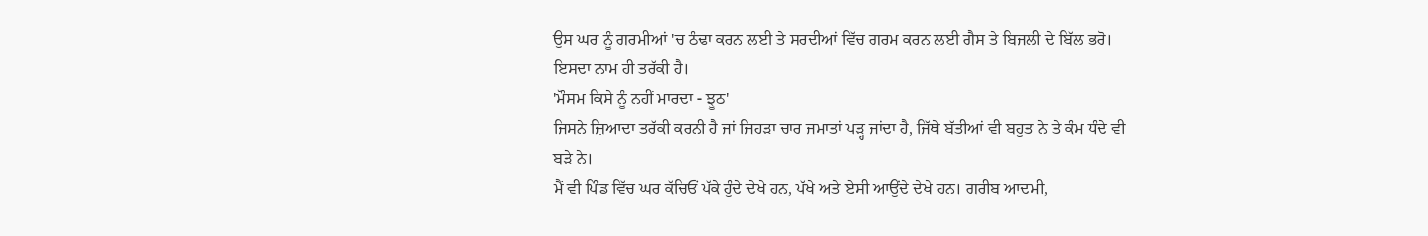ਉਸ ਘਰ ਨੂੰ ਗਰਮੀਆਂ 'ਚ ਠੰਢਾ ਕਰਨ ਲਈ ਤੇ ਸਰਦੀਆਂ ਵਿੱਚ ਗਰਮ ਕਰਨ ਲਈ ਗੈਸ ਤੇ ਬਿਜਲੀ ਦੇ ਬਿੱਲ ਭਰੋ। ਇਸਦਾ ਨਾਮ ਹੀ ਤਰੱਕੀ ਹੈ।
'ਮੌਸਮ ਕਿਸੇ ਨੂੰ ਨਹੀਂ ਮਾਰਦਾ - ਝੂਠ'
ਜਿਸਨੇ ਜ਼ਿਆਦਾ ਤਰੱਕੀ ਕਰਨੀ ਹੈ ਜਾਂ ਜਿਹੜਾ ਚਾਰ ਜਮਾਤਾਂ ਪੜ੍ਹ ਜਾਂਦਾ ਹੈ, ਜਿੱਥੇ ਬੱਤੀਆਂ ਵੀ ਬਹੁਤ ਨੇ ਤੇ ਕੰਮ ਧੰਦੇ ਵੀ ਬੜੇ ਨੇ।
ਮੈਂ ਵੀ ਪਿੰਡ ਵਿੱਚ ਘਰ ਕੱਚਿਓਂ ਪੱਕੇ ਹੁੰਦੇ ਦੇਖੇ ਹਨ, ਪੱਖੇ ਅਤੇ ਏਸੀ ਆਉਂਦੇ ਦੇਖੇ ਹਨ। ਗਰੀਬ ਆਦਮੀ,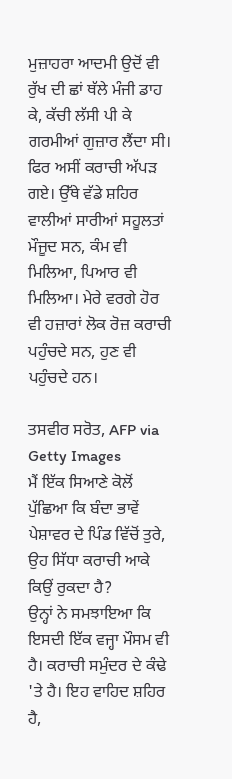ਮੁਜ਼ਾਹਰਾ ਆਦਮੀ ਉਦੋਂ ਵੀ ਰੁੱਖ ਦੀ ਛਾਂ ਥੱਲੇ ਮੰਜੀ ਡਾਹ ਕੇ, ਕੱਚੀ ਲੱਸੀ ਪੀ ਕੇ ਗਰਮੀਆਂ ਗੁਜ਼ਾਰ ਲੈਂਦਾ ਸੀ।
ਫਿਰ ਅਸੀਂ ਕਰਾਚੀ ਅੱਪੜ ਗਏ। ਉੱਥੇ ਵੱਡੇ ਸ਼ਹਿਰ ਵਾਲੀਆਂ ਸਾਰੀਆਂ ਸਹੂਲਤਾਂ ਮੌਜੂਦ ਸਨ, ਕੰਮ ਵੀ ਮਿਲਿਆ, ਪਿਆਰ ਵੀ ਮਿਲਿਆ। ਮੇਰੇ ਵਰਗੇ ਹੋਰ ਵੀ ਹਜ਼ਾਰਾਂ ਲੋਕ ਰੋਜ਼ ਕਰਾਚੀ ਪਹੁੰਚਦੇ ਸਨ, ਹੁਣ ਵੀ ਪਹੁੰਚਦੇ ਹਨ।

ਤਸਵੀਰ ਸਰੋਤ, AFP via Getty Images
ਮੈਂ ਇੱਕ ਸਿਆਣੇ ਕੋਲੋਂ ਪੁੱਛਿਆ ਕਿ ਬੰਦਾ ਭਾਵੇਂ ਪੇਸ਼ਾਵਰ ਦੇ ਪਿੰਡ ਵਿੱਚੋਂ ਤੁਰੇ, ਉਹ ਸਿੱਧਾ ਕਰਾਚੀ ਆਕੇ ਕਿਉਂ ਰੁਕਦਾ ਹੈ?
ਉਨ੍ਹਾਂ ਨੇ ਸਮਝਾਇਆ ਕਿ ਇਸਦੀ ਇੱਕ ਵਜ੍ਹਾ ਮੌਸਮ ਵੀ ਹੈ। ਕਰਾਚੀ ਸਮੁੰਦਰ ਦੇ ਕੰਢੇ 'ਤੇ ਹੈ। ਇਹ ਵਾਹਿਦ ਸ਼ਹਿਰ ਹੈ,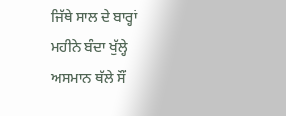ਜਿੱਥੇ ਸਾਲ ਦੇ ਬਾਰ੍ਹਾਂ ਮਹੀਨੇ ਬੰਦਾ ਖੁੱਲ੍ਹੇ ਅਸਮਾਨ ਥੱਲੇ ਸੌਂ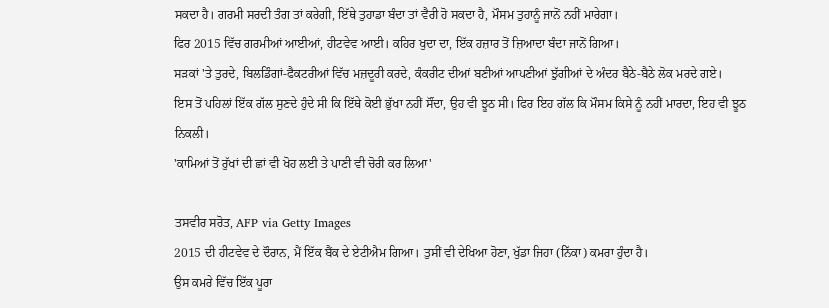ਸਕਦਾ ਹੈ। ਗਰਮੀ ਸਰਦੀ ਤੰਗ ਤਾਂ ਕਰੇਗੀ, ਇੱਥੇ ਤੁਹਾਡਾ ਬੰਦਾ ਤਾਂ ਵੈਰੀ ਹੋ ਸਕਦਾ ਹੈ, ਮੌਸਮ ਤੁਹਾਨੂੰ ਜਾਨੋਂ ਨਹੀਂ ਮਾਰੇਗਾ।
ਫਿਰ 2015 ਵਿੱਚ ਗਰਮੀਆਂ ਆਈਆਂ, ਹੀਟਵੇਵ ਆਈ। ਕਹਿਰ ਖੁਦਾ ਦਾ, ਇੱਕ ਹਜ਼ਾਰ ਤੋਂ ਜ਼ਿਆਦਾ ਬੰਦਾ ਜਾਨੋਂ ਗਿਆ।
ਸੜਕਾਂ 'ਤੇ ਤੁਰਦੇ, ਬਿਲਡਿੰਗਾਂ-ਫੈਕਟਰੀਆਂ ਵਿੱਚ ਮਜ਼ਦੂਰੀ ਕਰਦੇ, ਕੰਕਰੀਟ ਦੀਆਂ ਬਣੀਆਂ ਆਪਣੀਆਂ ਝੁੱਗੀਆਂ ਦੇ ਅੰਦਰ ਬੈਠੇ-ਬੈਠੇ ਲੋਕ ਮਰਦੇ ਗਏ।
ਇਸ ਤੋਂ ਪਹਿਲਾਂ ਇੱਕ ਗੱਲ ਸੁਣਦੇ ਹੁੰਦੇ ਸੀ ਕਿ ਇੱਥੇ ਕੋਈ ਭੁੱਖਾ ਨਹੀਂ ਸੌਂਦਾ, ਉਹ ਵੀ ਝੂਠ ਸੀ। ਫਿਰ ਇਹ ਗੱਲ ਕਿ ਮੌਸਮ ਕਿਸੇ ਨੂੰ ਨਹੀਂ ਮਾਰਦਾ, ਇਹ ਵੀ ਝੂਠ ਨਿਕਲੀ।
'ਕਾਮਿਆਂ ਤੋਂ ਰੁੱਖਾਂ ਦੀ ਛਾਂ ਵੀ ਖੋਹ ਲਈ ਤੇ ਪਾਣੀ ਵੀ ਚੋਰੀ ਕਰ ਲਿਆ'

ਤਸਵੀਰ ਸਰੋਤ, AFP via Getty Images
2015 ਦੀ ਹੀਟਵੇਵ ਦੇ ਦੌਰਾਨ, ਮੈਂ ਇੱਕ ਬੈਂਕ ਦੇ ਏਟੀਐਮ ਗਿਆ। ਤੁਸੀਂ ਵੀ ਦੇਖਿਆ ਹੋਣਾ, ਖੁੱਡਾ ਜਿਹਾ (ਨਿੱਕਾ) ਕਮਰਾ ਹੁੰਦਾ ਹੈ।
ਉਸ ਕਮਰੇ ਵਿੱਚ ਇੱਕ ਪੂਰਾ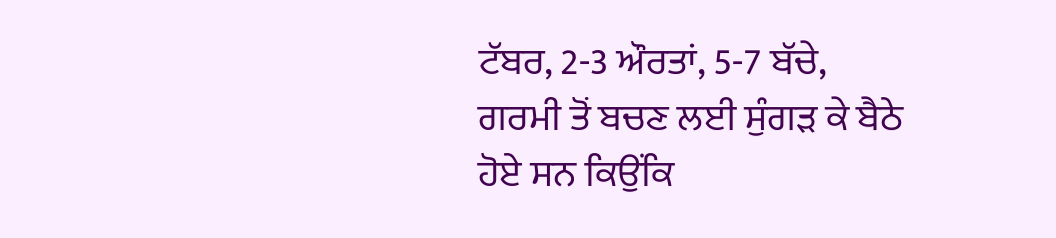ਟੱਬਰ, 2-3 ਔਰਤਾਂ, 5-7 ਬੱਚੇ, ਗਰਮੀ ਤੋਂ ਬਚਣ ਲਈ ਸੁੰਗੜ ਕੇ ਬੈਠੇ ਹੋਏ ਸਨ ਕਿਉਂਕਿ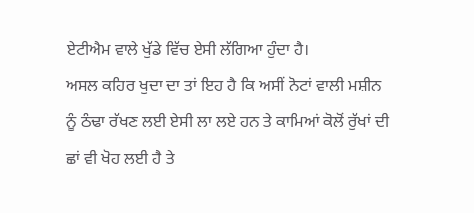ਏਟੀਐਮ ਵਾਲੇ ਖੁੱਡੇ ਵਿੱਚ ਏਸੀ ਲੱਗਿਆ ਹੁੰਦਾ ਹੈ।
ਅਸਲ ਕਹਿਰ ਖੁਦਾ ਦਾ ਤਾਂ ਇਹ ਹੈ ਕਿ ਅਸੀਂ ਨੋਟਾਂ ਵਾਲੀ ਮਸ਼ੀਨ ਨੂੰ ਠੰਢਾ ਰੱਖਣ ਲਈ ਏਸੀ ਲਾ ਲਏ ਹਨ ਤੇ ਕਾਮਿਆਂ ਕੋਲੋਂ ਰੁੱਖਾਂ ਦੀ ਛਾਂ ਵੀ ਖੋਹ ਲਈ ਹੈ ਤੇ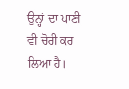ਉਨ੍ਹਾਂ ਦਾ ਪਾਣੀ ਵੀ ਚੋਰੀ ਕਰ ਲਿਆ ਹੈ।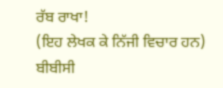ਰੱਬ ਰਾਖਾ!
(ਇਹ ਲੇਖਕ ਕੇ ਨਿੱਜੀ ਵਿਚਾਰ ਹਨ)
ਬੀਬੀਸੀ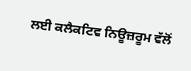ਲਈ ਕਲੈਕਟਿਵ ਨਿਊਜ਼ਰੂਮ ਵੱਲੋਂ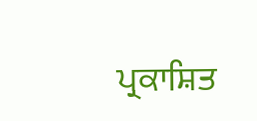ਪ੍ਰਕਾਸ਼ਿਤ